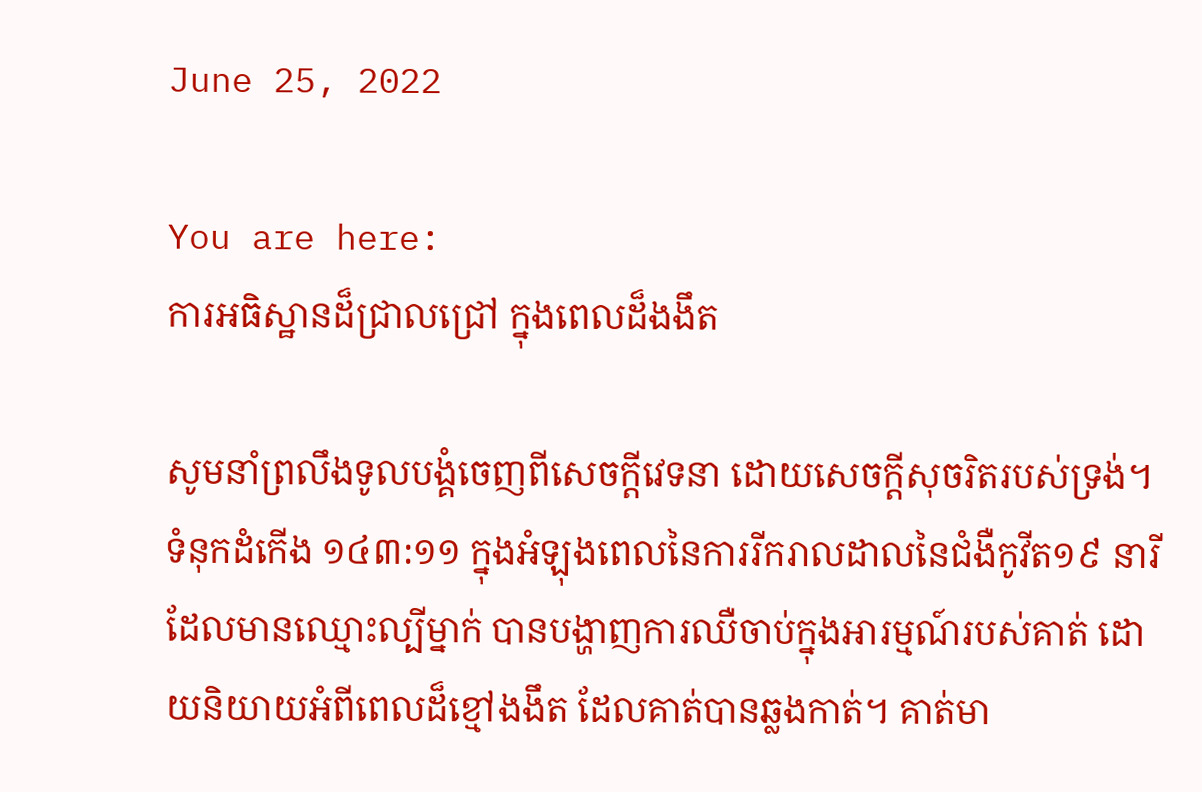June 25, 2022

You are here:
ការអធិស្ឋានដ៏ជ្រាលជ្រៅ ក្នុងពេលដ៏ងងឹត

សូមនាំព្រលឹងទូលបង្គំចេញពីសេចក្តីវេទនា ដោយសេចក្តីសុចរិតរបស់ទ្រង់។ ទំនុកដំកើង ១៤៣:១១ ក្នុងអំឡុងពេលនៃការរីករាលដាលនៃជំងឺកូវីត១៩ នារីដែលមានឈ្មោះល្បីម្នាក់ បានបង្ហាញការឈឺចាប់ក្នុងអារម្មណ៍របស់គាត់ ដោយនិយាយអំពីពេលដ៏ខ្មៅងងឹត ដែលគាត់បានឆ្លងកាត់។ គាត់មា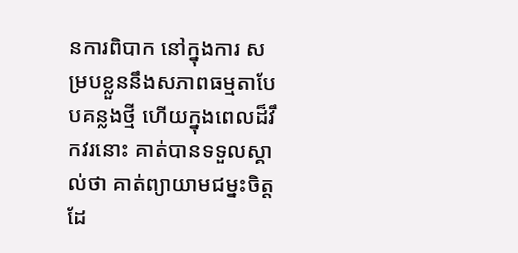នការពិបាក នៅក្នុងការ សម្របខ្លួននឹងសភាពធម្មតាបែបគន្លងថ្មី ហើយក្នុងពេលដ៏វឹកវរនោះ គាត់បានទទួលស្គាល់ថា គាត់ព្យាយាមជម្នះចិត្តដែ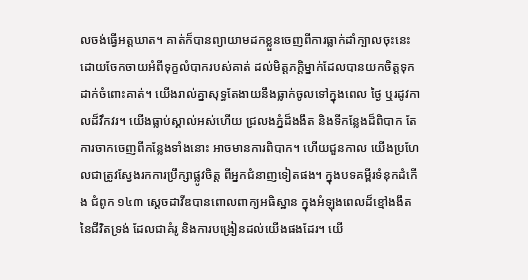លចង់ធ្វើអត្តឃាត។ គាត់ក៏បានព្យាយាមដកខ្លួនចេញពីការធ្លាក់ដាំក្បាលចុះនេះ ដោយចែកចាយអំពីទុក្ខលំបាករបស់គាត់ ដល់មិត្តភក្តិម្នាក់ដែលបានយកចិត្តទុកដាក់ចំពោះគាត់។ យើងរាល់គ្នាសុទ្ធតែងាយនឹងធ្លាក់ចូលទៅក្នុងពេល ថ្ងៃ ឬរដូវកាលដ៏វឹកវរ។ យើងធ្លាប់ស្គាល់អស់ហើយ ជ្រលងភ្នំដ៏ងងឹត និងទីកន្លែងដ៏ពិបាក តែការចាកចេញពីកន្លែងទាំងនោះ អាចមានការពិបាក។ ហើយជួនកាល យើងប្រហែលជាត្រូវស្វែងរកការប្រឹក្សាផ្លូវចិត្ត ពីអ្នកជំនាញទៀតផង។ ក្នុងបទគម្ពីរទំនុកដំកើង ជំពូក ១៤៣ ស្តេចដាវីឌបានពោលពាក្យអធិស្ឋាន ក្នុងអំឡុងពេលដ៏ខ្មៅងងឹត នៃជីវិតទ្រង់ ដែលជាគំរូ និងការបង្រៀនដល់យើងផងដែរ។ យើ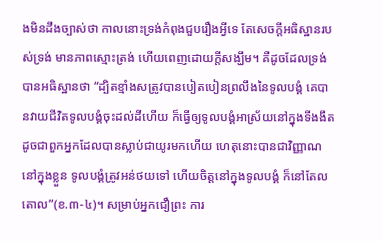ងមិនដឹងច្បាស់ថា កាលនោះទ្រង់កំពុងជួបរឿងអ្វីទេ តែសេចក្តីអធិស្ឋានរបស់ទ្រង់ មានភាពស្មោះត្រង់ ហើយពេញដោយក្តីសង្ឃឹម។ គឺដូចដែលទ្រង់បានអធិស្ឋានថា “ដ្បិតខ្មាំងសត្រូវបានបៀតបៀនព្រលឹងនៃទូលបង្គំ គេបានវាយជីវិតទូលបង្គំចុះដល់ដីហើយ ក៏ធ្វើឲ្យទូលបង្គំអាស្រ័យនៅក្នុងទីងងឹត ដូចជាពួកអ្នកដែលបានស្លាប់ជាយូរមកហើយ ហេតុនោះបានជាវិញ្ញាណនៅក្នុងខ្លួន ទូលបង្គំត្រូវអន់ថយទៅ ហើយចិត្តនៅក្នុងទូលបង្គំ ក៏នៅតែលតោល”(ខ.៣-៤)។ សម្រាប់អ្នកជឿព្រះ ការ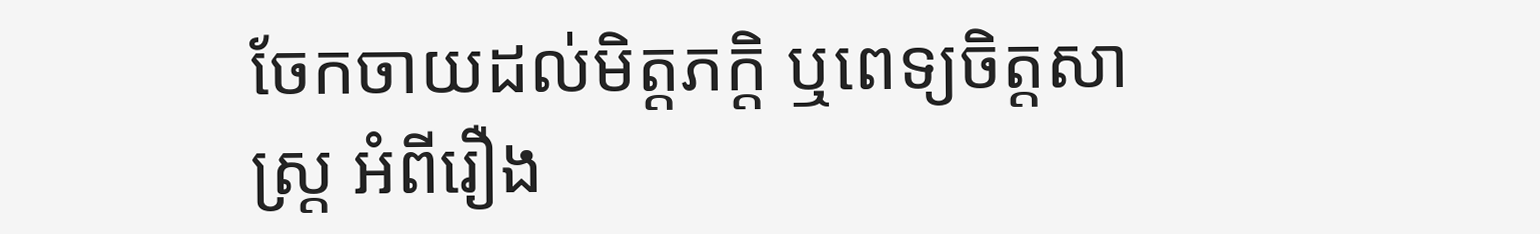ចែកចាយដល់មិត្តភក្តិ ឬពេទ្យចិត្តសាស្រ្ត អំពីរឿង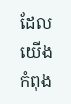ដែលយើងកំពុង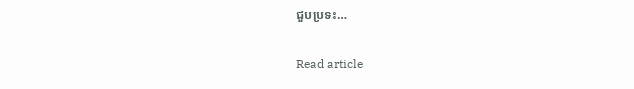ជួបប្រទះ…

Read article